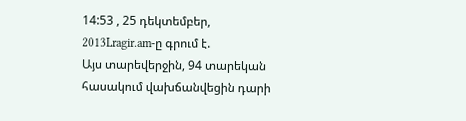14:53 , 25 դեկտեմբեր, 2013Lragir.am-ը գրում է.
Այս տարեվերջին, 94 տարեկան հասակում վախճանվեցին դարի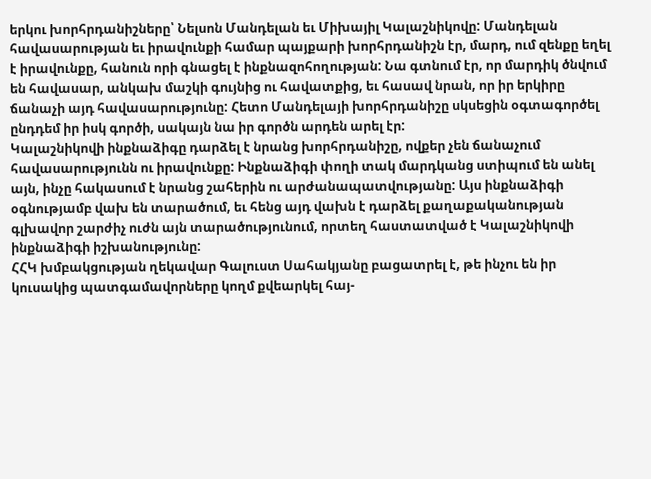երկու խորհրդանիշները՝ Նելսոն Մանդելան եւ Միխայիլ Կալաշնիկովը: Մանդելան հավասարության եւ իրավունքի համար պայքարի խորհրդանիշն էր, մարդ, ում զենքը եղել է իրավունքը, հանուն որի գնացել է ինքնազոհողության: Նա գտնում էր, որ մարդիկ ծնվում են հավասար, անկախ մաշկի գույնից ու հավատքից, եւ հասավ նրան, որ իր երկիրը ճանաչի այդ հավասարությունը: Հետո Մանդելայի խորհրդանիշը սկսեցին օգտագործել ընդդեմ իր իսկ գործի, սակայն նա իր գործն արդեն արել էր:
Կալաշնիկովի ինքնաձիգը դարձել է նրանց խորհրդանիշը, ովքեր չեն ճանաչում հավասարությունն ու իրավունքը: Ինքնաձիգի փողի տակ մարդկանց ստիպում են անել այն, ինչը հակասում է նրանց շահերին ու արժանապատվությանը: Այս ինքնաձիգի օգնությամբ վախ են տարածում, եւ հենց այդ վախն է դարձել քաղաքականության գլխավոր շարժիչ ուժն այն տարածությունում, որտեղ հաստատված է Կալաշնիկովի ինքնաձիգի իշխանությունը:
ՀՀԿ խմբակցության ղեկավար Գալուստ Սահակյանը բացատրել է, թե ինչու են իր կուսակից պատգամավորները կողմ քվեարկել հայ-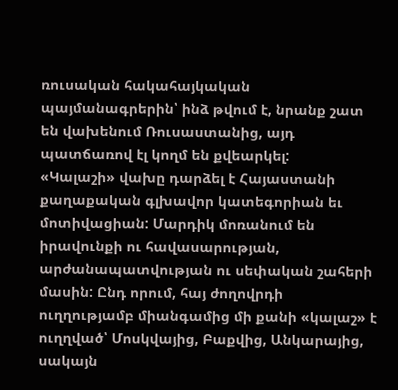ռուսական հակահայկական պայմանագրերին՝ ինձ թվում է, նրանք շատ են վախենում Ռուսաստանից, այդ պատճառով էլ կողմ են քվեարկել:
«Կալաշի» վախը դարձել է Հայաստանի քաղաքական գլխավոր կատեգորիան եւ մոտիվացիան: Մարդիկ մոռանում են իրավունքի ու հավասարության, արժանապատվության ու սեփական շահերի մասին: Ընդ որում, հայ ժողովրդի ուղղությամբ միանգամից մի քանի «կալաշ» է ուղղված՝ Մոսկվայից, Բաքվից, Անկարայից, սակայն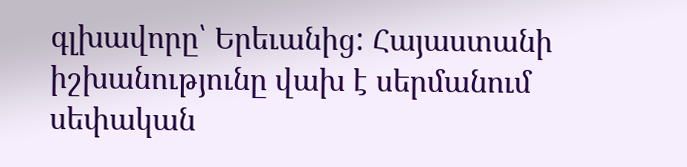գլխավորը՝ Երեւանից: Հայաստանի իշխանությունը վախ է սերմանում սեփական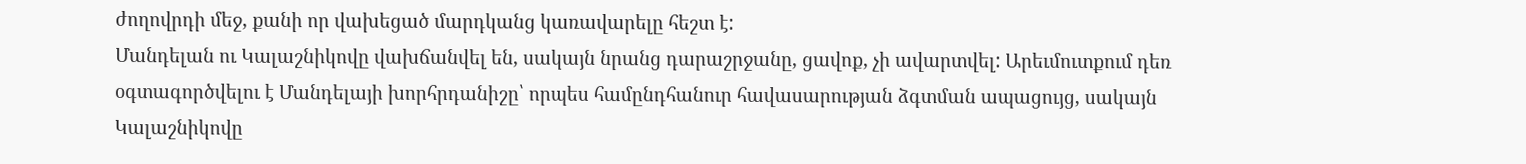ժողովրդի մեջ, քանի որ վախեցած մարդկանց կառավարելը հեշտ է:
Մանդելան ու Կալաշնիկովը վախճանվել են, սակայն նրանց դարաշրջանը, ցավոք, չի ավարտվել: Արեւմուտքում դեռ օգտագործվելու է Մանդելայի խորհրդանիշը՝ որպես համընդհանուր հավասարության ձգտման ապացույց, սակայն Կալաշնիկովը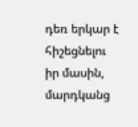դեռ երկար է հիշեցնելու իր մասին, մարդկանց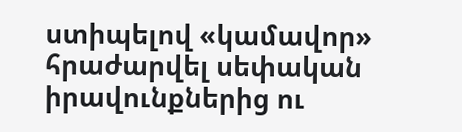ստիպելով «կամավոր» հրաժարվել սեփական իրավունքներից ու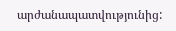արժանապատվությունից: